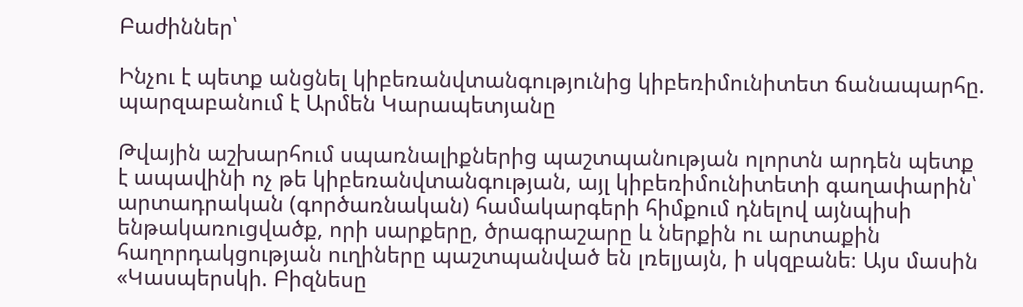Բաժիններ՝

Ինչու է պետք անցնել կիբեռանվտանգությունից կիբեռիմունիտետ ճանապարհը. պարզաբանում է Արմեն Կարապետյանը

Թվային աշխարհում սպառնալիքներից պաշտպանության ոլորտն արդեն պետք է ապավինի ոչ թե կիբեռանվտանգության, այլ կիբեռիմունիտետի գաղափարին՝ արտադրական (գործառնական) համակարգերի հիմքում դնելով այնպիսի ենթակառուցվածք, որի սարքերը, ծրագրաշարը և ներքին ու արտաքին հաղորդակցության ուղիները պաշտպանված են լռելյայն, ի սկզբանե։ Այս մասին «Կասպերսկի. Բիզնեսը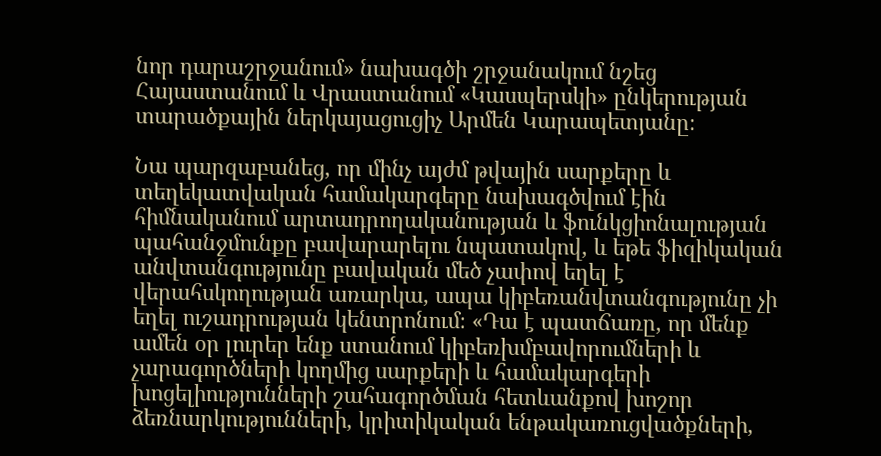նոր դարաշրջանում» նախագծի շրջանակում նշեց Հայաստանում և Վրաստանում «Կասպերսկի» ընկերության տարածքային ներկայացուցիչ Արմեն Կարապետյանը։

Նա պարզաբանեց, որ մինչ այժմ թվային սարքերը և տեղեկատվական համակարգերը նախագծվում էին հիմնականում արտադրողականության և ֆունկցիոնալության պահանջմունքը բավարարելու նպատակով, և եթե ֆիզիկական անվտանգությունը բավական մեծ չափով եղել է վերահսկողության առարկա, ապա կիբեռանվտանգությունը չի եղել ուշադրության կենտրոնում։ «Դա է պատճառը, որ մենք ամեն օր լուրեր ենք ստանում կիբեռխմբավորումների և չարագործների կողմից սարքերի և համակարգերի խոցելիությունների շահագործման հետևանքով խոշոր ձեռնարկությունների, կրիտիկական ենթակառուցվածքների,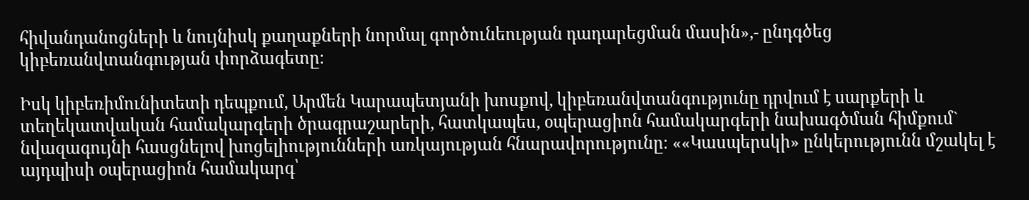հիվանդանոցների և նույնիսկ քաղաքների նորմալ գործունեության դադարեցման մասին»,- ընդգծեց կիբեռանվտանգության փորձագետը։

Իսկ կիբեռիմունիտետի դեպքում, Արմեն Կարապետյանի խոսքով, կիբեռանվտանգությունը դրվում է սարքերի և տեղեկատվական համակարգերի ծրագրաշարերի, հատկապես, օպերացիոն համակարգերի նախագծման հիմքում` նվազագույնի հասցնելով խոցելիությունների առկայության հնարավորությունը։ ««Կասպերսկի» ընկերությունն մշակել է այդպիսի օպերացիոն համակարգ՝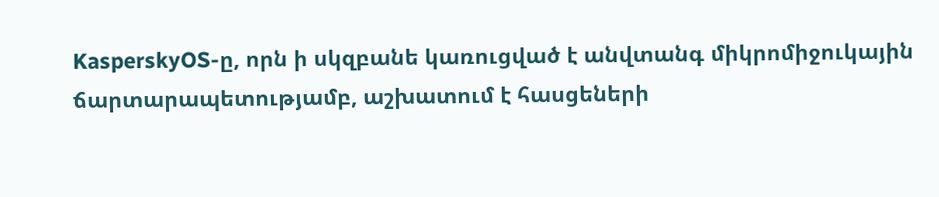KasperskyOS-ը, որն ի սկզբանե կառուցված է անվտանգ միկրոմիջուկային ճարտարապետությամբ, աշխատում է հասցեների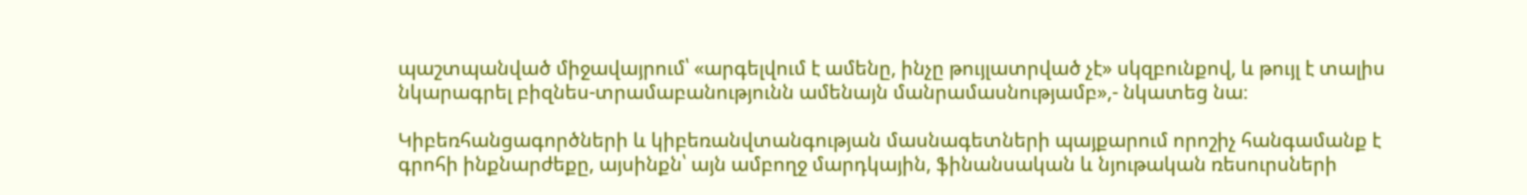պաշտպանված միջավայրում՝ «արգելվում է ամենը, ինչը թույլատրված չէ» սկզբունքով, և թույլ է տալիս նկարագրել բիզնես-տրամաբանությունն ամենայն մանրամասնությամբ»,- նկատեց նա։

Կիբեռհանցագործների և կիբեռանվտանգության մասնագետների պայքարում որոշիչ հանգամանք է գրոհի ինքնարժեքը, այսինքն՝ այն ամբողջ մարդկային, ֆինանսական և նյութական ռեսուրսների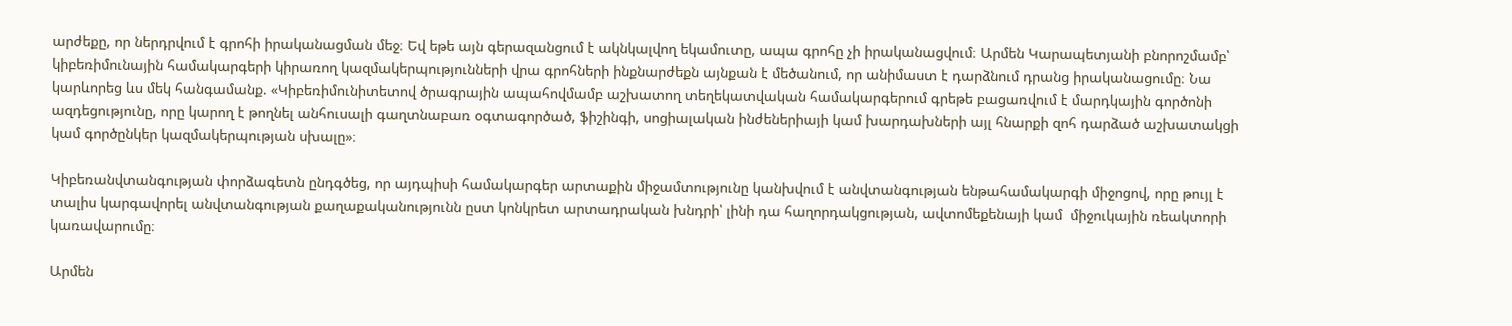արժեքը, որ ներդրվում է գրոհի իրականացման մեջ։ Եվ եթե այն գերազանցում է ակնկալվող եկամուտը, ապա գրոհը չի իրականացվում։ Արմեն Կարապետյանի բնորոշմամբ՝ կիբեռիմունային համակարգերի կիրառող կազմակերպությունների վրա գրոհների ինքնարժեքն այնքան է մեծանում, որ անիմաստ է դարձնում դրանց իրականացումը։ Նա կարևորեց ևս մեկ հանգամանք. «Կիբեռիմունիտետով ծրագրային ապահովմամբ աշխատող տեղեկատվական համակարգերում գրեթե բացառվում է մարդկային գործոնի ազդեցությունը, որը կարող է թողնել անհուսալի գաղտնաբառ օգտագործած, ֆիշինգի, սոցիալական ինժեներիայի կամ խարդախների այլ հնարքի զոհ դարձած աշխատակցի կամ գործընկեր կազմակերպության սխալը»։

Կիբեռանվտանգության փորձագետն ընդգծեց, որ այդպիսի համակարգեր արտաքին միջամտությունը կանխվում է անվտանգության ենթահամակարգի միջոցով, որը թույլ է տալիս կարգավորել անվտանգության քաղաքականությունն ըստ կոնկրետ արտադրական խնդրի՝ լինի դա հաղորդակցության, ավտոմեքենայի կամ  միջուկային ռեակտորի կառավարումը։

Արմեն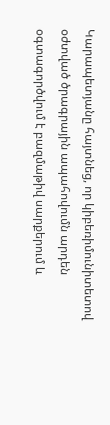Կարապետյանը հայտնեց, որ կիբեռիմունիտետով օժտված ծրագրային ապահովումն արդեն օգտագործվում է բազմաթիվ սարքերում և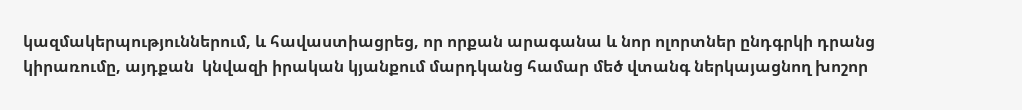կազմակերպություններում, և հավաստիացրեց, որ որքան արագանա և նոր ոլորտներ ընդգրկի դրանց կիրառումը, այդքան  կնվազի իրական կյանքում մարդկանց համար մեծ վտանգ ներկայացնող խոշոր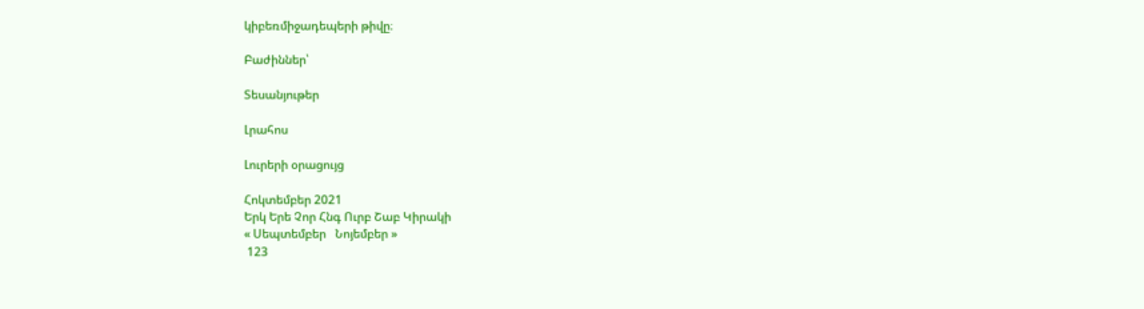կիբեռմիջադեպերի թիվը։

Բաժիններ՝

Տեսանյութեր

Լրահոս

Լուրերի օրացույց

Հոկտեմբեր 2021
Երկ Երե Չոր Հնգ Ուրբ Շաբ Կիրակի
« Սեպտեմբեր   Նոյեմբեր »
 123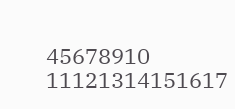45678910
11121314151617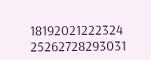18192021222324
25262728293031